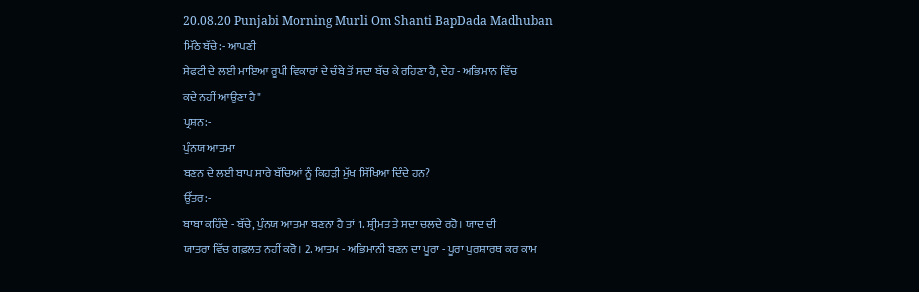20.08.20 Punjabi Morning Murli Om Shanti BapDada Madhuban
ਮਿੱਠੇ ਬੱਚੇ:- ਆਪਣੀ
ਸੇਫਟੀ ਦੇ ਲਈ ਮਾਇਆ ਰੂਪੀ ਵਿਕਾਰਾਂ ਦੇ ਚੰਬੇ ਤੋਂ ਸਦਾ ਬੱਚ ਕੇ ਰਹਿਣਾ ਹੈ, ਦੇਹ - ਅਭਿਮਾਨ ਵਿੱਚ
ਕਦੇ ਨਹੀਂ ਆਉਣਾ ਹੈ"
ਪ੍ਰਸ਼ਨ:-
ਪੁੰਨਯ ਆਤਮਾ
ਬਣਨ ਦੇ ਲਈ ਬਾਪ ਸਾਰੇ ਬੱਚਿਆਂ ਨੂੰ ਕਿਹੜੀ ਮੁੱਖ ਸਿੱਖਿਆ ਦਿੰਦੇ ਹਨ?
ਉੱਤਰ:-
ਬਾਬਾ ਕਹਿੰਦੇ - ਬੱਚੇ, ਪੁੰਨਯ ਆਤਮਾ ਬਣਨਾ ਹੈ ਤਾਂ 1. ਸ਼੍ਰੀਮਤ ਤੇ ਸਦਾ ਚਲਦੇ ਰਹੋ। ਯਾਦ ਦੀ
ਯਾਤਰਾ ਵਿੱਚ ਗਫ਼ਲਤ ਨਹੀਂ ਕਰੋ। 2. ਆਤਮ - ਅਭਿਮਾਨੀ ਬਣਨ ਦਾ ਪੂਰਾ - ਪੂਰਾ ਪੁਰਸ਼ਾਰਥ ਕਰ ਕਾਮ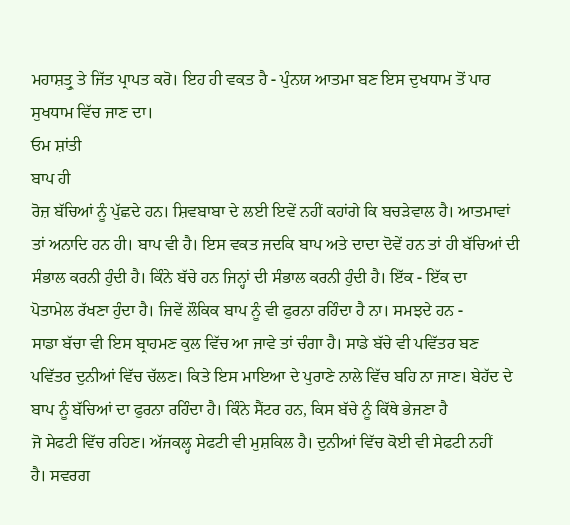ਮਹਾਸ਼ਤ੍ਰੁ ਤੇ ਜਿੱਤ ਪ੍ਰਾਪਤ ਕਰੋ। ਇਹ ਹੀ ਵਕਤ ਹੈ - ਪੁੰਨਯ ਆਤਮਾ ਬਣ ਇਸ ਦੁਖਧਾਮ ਤੋਂ ਪਾਰ
ਸੁਖਧਾਮ ਵਿੱਚ ਜਾਣ ਦਾ।
ਓਮ ਸ਼ਾਂਤੀ
ਬਾਪ ਹੀ
ਰੋਜ਼ ਬੱਚਿਆਂ ਨੂੰ ਪੁੱਛਦੇ ਹਨ। ਸ਼ਿਵਬਾਬਾ ਦੇ ਲਈ ਇਵੇਂ ਨਹੀਂ ਕਹਾਂਗੇ ਕਿ ਬਚੜੇਵਾਲ ਹੈ। ਆਤਮਾਵਾਂ
ਤਾਂ ਅਨਾਦਿ ਹਨ ਹੀ। ਬਾਪ ਵੀ ਹੈ। ਇਸ ਵਕਤ ਜਦਕਿ ਬਾਪ ਅਤੇ ਦਾਦਾ ਦੋਵੇਂ ਹਨ ਤਾਂ ਹੀ ਬੱਚਿਆਂ ਦੀ
ਸੰਭਾਲ ਕਰਨੀ ਹੁੰਦੀ ਹੈ। ਕਿੰਨੇ ਬੱਚੇ ਹਨ ਜਿਨ੍ਹਾਂ ਦੀ ਸੰਭਾਲ ਕਰਨੀ ਹੁੰਦੀ ਹੈ। ਇੱਕ - ਇੱਕ ਦਾ
ਪੋਤਾਮੇਲ ਰੱਖਣਾ ਹੁੰਦਾ ਹੈ। ਜਿਵੇਂ ਲੌਕਿਕ ਬਾਪ ਨੂੰ ਵੀ ਫੁਰਨਾ ਰਹਿੰਦਾ ਹੈ ਨਾ। ਸਮਝਦੇ ਹਨ -
ਸਾਡਾ ਬੱਚਾ ਵੀ ਇਸ ਬ੍ਰਾਹਮਣ ਕੁਲ ਵਿੱਚ ਆ ਜਾਵੇ ਤਾਂ ਚੰਗਾ ਹੈ। ਸਾਡੇ ਬੱਚੇ ਵੀ ਪਵਿੱਤਰ ਬਣ
ਪਵਿੱਤਰ ਦੁਨੀਆਂ ਵਿੱਚ ਚੱਲਣ। ਕਿਤੇ ਇਸ ਮਾਇਆ ਦੇ ਪੁਰਾਣੇ ਨਾਲੇ ਵਿੱਚ ਬਹਿ ਨਾ ਜਾਣ। ਬੇਹੱਦ ਦੇ
ਬਾਪ ਨੂੰ ਬੱਚਿਆਂ ਦਾ ਫੁਰਨਾ ਰਹਿੰਦਾ ਹੈ। ਕਿੰਨੇ ਸੈਂਟਰ ਹਨ, ਕਿਸ ਬੱਚੇ ਨੂੰ ਕਿੱਥੇ ਭੇਜਣਾ ਹੈ
ਜੋ ਸੇਫਟੀ ਵਿੱਚ ਰਹਿਣ। ਅੱਜਕਲ੍ਹ ਸੇਫਟੀ ਵੀ ਮੁਸ਼ਕਿਲ ਹੈ। ਦੁਨੀਆਂ ਵਿੱਚ ਕੋਈ ਵੀ ਸੇਫਟੀ ਨਹੀਂ
ਹੈ। ਸਵਰਗ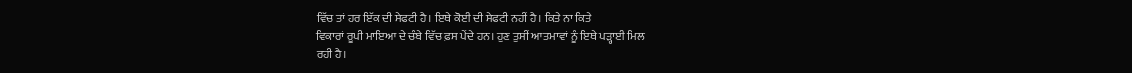ਵਿੱਚ ਤਾਂ ਹਰ ਇੱਕ ਦੀ ਸੇਫਟੀ ਹੈ। ਇਥੇ ਕੋਈ ਦੀ ਸੇਫਟੀ ਨਹੀਂ ਹੈ। ਕਿਤੇ ਨਾ ਕਿਤੇ
ਵਿਕਾਰਾਂ ਰੂਪੀ ਮਾਇਆ ਦੇ ਚੰਬੇ ਵਿੱਚ ਫ਼ਸ ਪੇਂਦੇ ਹਨ। ਹੁਣ ਤੁਸੀਂ ਆਤਮਾਵਾਂ ਨੂੰ ਇਥੇ ਪੜ੍ਹਾਈ ਮਿਲ
ਰਹੀ ਹੈ।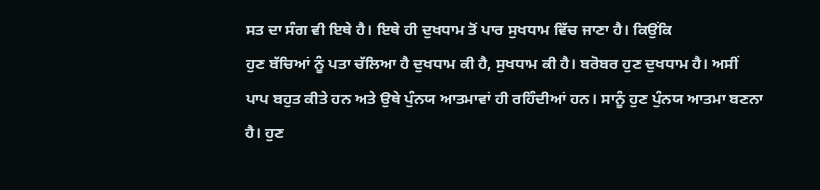ਸਤ ਦਾ ਸੰਗ ਵੀ ਇਥੇ ਹੈ। ਇਥੇ ਹੀ ਦੁਖਧਾਮ ਤੋਂ ਪਾਰ ਸੁਖਧਾਮ ਵਿੱਚ ਜਾਣਾ ਹੈ। ਕਿਉਂਕਿ
ਹੁਣ ਬੱਚਿਆਂ ਨੂੰ ਪਤਾ ਚੱਲਿਆ ਹੈ ਦੁਖਧਾਮ ਕੀ ਹੈ, ਸੁਖਧਾਮ ਕੀ ਹੈ। ਬਰੋਬਰ ਹੁਣ ਦੁਖਧਾਮ ਹੈ। ਅਸੀਂ
ਪਾਪ ਬਹੁਤ ਕੀਤੇ ਹਨ ਅਤੇ ਉਥੇ ਪੁੰਨਯ ਆਤਮਾਵਾਂ ਹੀ ਰਹਿੰਦੀਆਂ ਹਨ। ਸਾਨੂੰ ਹੁਣ ਪੁੰਨਯ ਆਤਮਾ ਬਣਨਾ
ਹੈ। ਹੁਣ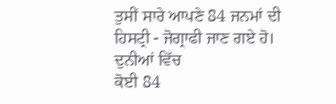ਤੁਸੀਂ ਸਾਰੇ ਆਪਣੇ 84 ਜਨਮਾਂ ਦੀ ਹਿਸਟ੍ਰੀ - ਜੋਗ੍ਰਾਫੀ ਜਾਣ ਗਏ ਹੋ। ਦੁਨੀਆਂ ਵਿੱਚ
ਕੋਈ 84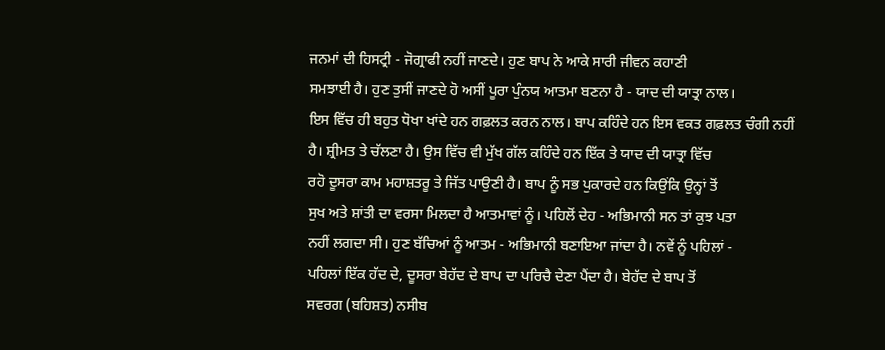ਜਨਮਾਂ ਦੀ ਹਿਸਟ੍ਰੀ - ਜੋਗ੍ਰਾਫੀ ਨਹੀਂ ਜਾਣਦੇ। ਹੁਣ ਬਾਪ ਨੇ ਆਕੇ ਸਾਰੀ ਜੀਵਨ ਕਹਾਣੀ
ਸਮਝਾਈ ਹੈ। ਹੁਣ ਤੁਸੀਂ ਜਾਣਦੇ ਹੋ ਅਸੀਂ ਪੂਰਾ ਪੁੰਨਯ ਆਤਮਾ ਬਣਨਾ ਹੈ - ਯਾਦ ਦੀ ਯਾਤ੍ਰਾ ਨਾਲ।
ਇਸ ਵਿੱਚ ਹੀ ਬਹੁਤ ਧੋਖਾ ਖਾਂਦੇ ਹਨ ਗਫ਼ਲਤ ਕਰਨ ਨਾਲ। ਬਾਪ ਕਹਿੰਦੇ ਹਨ ਇਸ ਵਕਤ ਗਫ਼ਲਤ ਚੰਗੀ ਨਹੀਂ
ਹੈ। ਸ਼੍ਰੀਮਤ ਤੇ ਚੱਲਣਾ ਹੈ। ਉਸ ਵਿੱਚ ਵੀ ਮੁੱਖ ਗੱਲ ਕਹਿੰਦੇ ਹਨ ਇੱਕ ਤੇ ਯਾਦ ਦੀ ਯਾਤ੍ਰਾ ਵਿੱਚ
ਰਹੋ ਦੂਸਰਾ ਕਾਮ ਮਹਾਸ਼ਤਰੂ ਤੇ ਜਿੱਤ ਪਾਉਣੀ ਹੈ। ਬਾਪ ਨੂੰ ਸਭ ਪੁਕਾਰਦੇ ਹਨ ਕਿਉਂਕਿ ਉਨ੍ਹਾਂ ਤੋਂ
ਸੁਖ ਅਤੇ ਸ਼ਾਂਤੀ ਦਾ ਵਰਸਾ ਮਿਲਦਾ ਹੈ ਆਤਮਾਵਾਂ ਨੂੰ। ਪਹਿਲੋਂ ਦੇਹ - ਅਭਿਮਾਨੀ ਸਨ ਤਾਂ ਕੁਝ ਪਤਾ
ਨਹੀਂ ਲਗਦਾ ਸੀ। ਹੁਣ ਬੱਚਿਆਂ ਨੂੰ ਆਤਮ - ਅਭਿਮਾਨੀ ਬਣਾਇਆ ਜਾਂਦਾ ਹੈ। ਨਵੇਂ ਨੂੰ ਪਹਿਲਾਂ -
ਪਹਿਲਾਂ ਇੱਕ ਹੱਦ ਦੇ, ਦੂਸਰਾ ਬੇਹੱਦ ਦੇ ਬਾਪ ਦਾ ਪਰਿਚੈ ਦੇਣਾ ਪੈਂਦਾ ਹੈ। ਬੇਹੱਦ ਦੇ ਬਾਪ ਤੋਂ
ਸਵਰਗ (ਬਹਿਸ਼ਤ) ਨਸੀਬ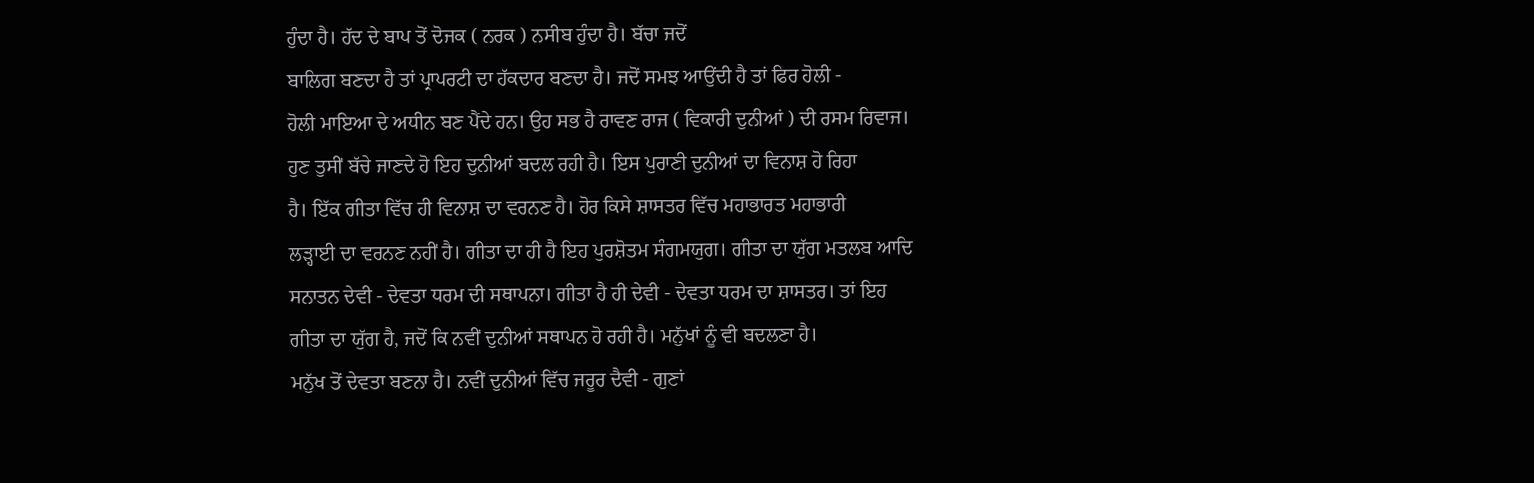ਹੁੰਦਾ ਹੈ। ਹੱਦ ਦੇ ਬਾਪ ਤੋਂ ਦੋਜਕ ( ਨਰਕ ) ਨਸੀਬ ਹੁੰਦਾ ਹੈ। ਬੱਚਾ ਜਦੋਂ
ਬਾਲਿਗ ਬਣਦਾ ਹੈ ਤਾਂ ਪ੍ਰਾਪਰਟੀ ਦਾ ਹੱਕਦਾਰ ਬਣਦਾ ਹੈ। ਜਦੋਂ ਸਮਝ ਆਉਂਦੀ ਹੈ ਤਾਂ ਫਿਰ ਹੋਲੀ -
ਹੋਲੀ ਮਾਇਆ ਦੇ ਅਧੀਨ ਬਣ ਪੈਂਦੇ ਹਨ। ਉਹ ਸਭ ਹੈ ਰਾਵਣ ਰਾਜ ( ਵਿਕਾਰੀ ਦੁਨੀਆਂ ) ਦੀ ਰਸਮ ਰਿਵਾਜ।
ਹੁਣ ਤੁਸੀਂ ਬੱਚੇ ਜਾਣਦੇ ਹੋ ਇਹ ਦੁਨੀਆਂ ਬਦਲ ਰਹੀ ਹੈ। ਇਸ ਪੁਰਾਣੀ ਦੁਨੀਆਂ ਦਾ ਵਿਨਾਸ਼ ਹੋ ਰਿਹਾ
ਹੈ। ਇੱਕ ਗੀਤਾ ਵਿੱਚ ਹੀ ਵਿਨਾਸ਼ ਦਾ ਵਰਨਣ ਹੈ। ਹੋਰ ਕਿਸੇ ਸ਼ਾਸਤਰ ਵਿੱਚ ਮਹਾਭਾਰਤ ਮਹਾਭਾਰੀ
ਲੜ੍ਹਾਈ ਦਾ ਵਰਨਣ ਨਹੀਂ ਹੈ। ਗੀਤਾ ਦਾ ਹੀ ਹੈ ਇਹ ਪੁਰਸ਼ੋਤਮ ਸੰਗਮਯੁਗ। ਗੀਤਾ ਦਾ ਯੁੱਗ ਮਤਲਬ ਆਦਿ
ਸਨਾਤਨ ਦੇਵੀ - ਦੇਵਤਾ ਧਰਮ ਦੀ ਸਥਾਪਨਾ। ਗੀਤਾ ਹੈ ਹੀ ਦੇਵੀ - ਦੇਵਤਾ ਧਰਮ ਦਾ ਸ਼ਾਸਤਰ। ਤਾਂ ਇਹ
ਗੀਤਾ ਦਾ ਯੁੱਗ ਹੈ, ਜਦੋਂ ਕਿ ਨਵੀਂ ਦੁਨੀਆਂ ਸਥਾਪਨ ਹੋ ਰਹੀ ਹੈ। ਮਨੁੱਖਾਂ ਨੂੰ ਵੀ ਬਦਲਣਾ ਹੈ।
ਮਨੁੱਖ ਤੋਂ ਦੇਵਤਾ ਬਣਨਾ ਹੈ। ਨਵੀਂ ਦੁਨੀਆਂ ਵਿੱਚ ਜਰੂਰ ਦੈਵੀ - ਗੁਣਾਂ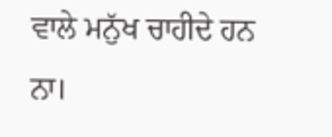ਵਾਲੇ ਮਨੁੱਖ ਚਾਹੀਦੇ ਹਨ
ਨਾ।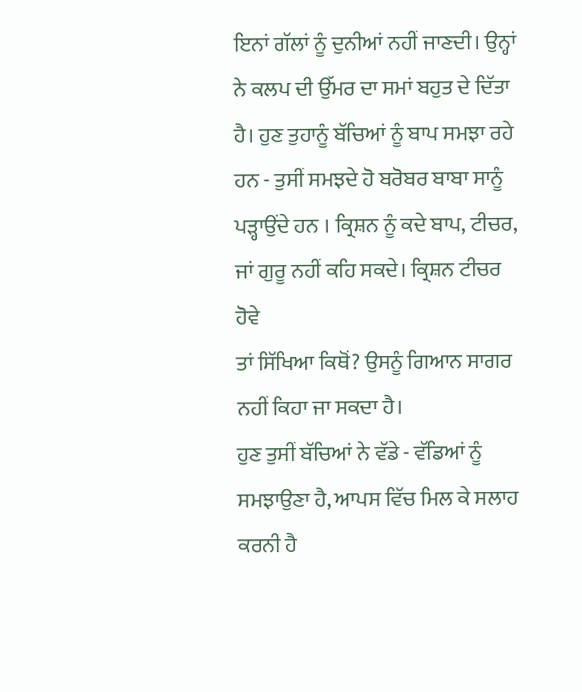ਇਨਾਂ ਗੱਲਾਂ ਨੂੰ ਦੁਨੀਆਂ ਨਹੀਂ ਜਾਣਦੀ। ਉਨ੍ਹਾਂ ਨੇ ਕਲਪ ਦੀ ਉੱਮਰ ਦਾ ਸਮਾਂ ਬਹੁਤ ਦੇ ਦਿੱਤਾ
ਹੈ। ਹੁਣ ਤੁਹਾਨੂੰ ਬੱਚਿਆਂ ਨੂੰ ਬਾਪ ਸਮਝਾ ਰਹੇ ਹਨ - ਤੁਸੀਂ ਸਮਝਦੇ ਹੋ ਬਰੋਬਰ ਬਾਬਾ ਸਾਨੂੰ
ਪੜ੍ਹਾਉਂਦੇ ਹਨ । ਕ੍ਰਿਸ਼ਨ ਨੂੰ ਕਦੇ ਬਾਪ, ਟੀਚਰ, ਜਾਂ ਗੁਰੂ ਨਹੀਂ ਕਹਿ ਸਕਦੇ। ਕ੍ਰਿਸ਼ਨ ਟੀਚਰ ਹੋਵੇ
ਤਾਂ ਸਿੱਖਿਆ ਕਿਥੋਂ? ਉਸਨੂੰ ਗਿਆਨ ਸਾਗਰ ਨਹੀਂ ਕਿਹਾ ਜਾ ਸਕਦਾ ਹੈ।
ਹੁਣ ਤੁਸੀਂ ਬੱਚਿਆਂ ਨੇ ਵੱਡੇ - ਵੱਡਿਆਂ ਨੂੰ ਸਮਝਾਉਣਾ ਹੈ, ਆਪਸ ਵਿੱਚ ਮਿਲ ਕੇ ਸਲਾਹ ਕਰਨੀ ਹੈ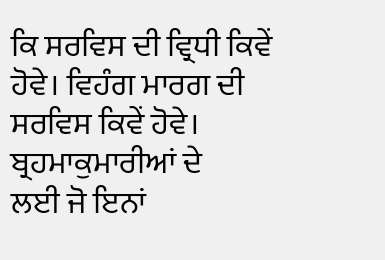ਕਿ ਸਰਵਿਸ ਦੀ ਵ੍ਰਿਧੀ ਕਿਵੇਂ ਹੋਵੇ। ਵਿਹੰਗ ਮਾਰਗ ਦੀ ਸਰਵਿਸ ਕਿਵੇਂ ਹੋਵੇ। ਬ੍ਰਹਮਾਕੁਮਾਰੀਆਂ ਦੇ
ਲਈ ਜੋ ਇਨਾਂ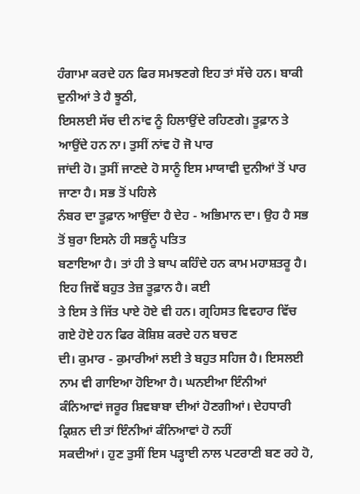ਹੰਗਾਮਾ ਕਰਦੇ ਹਨ ਫਿਰ ਸਮਝਣਗੇ ਇਹ ਤਾਂ ਸੱਚੇ ਹਨ। ਬਾਕੀ ਦੁਨੀਆਂ ਤੇ ਹੈ ਝੂਠੀ,
ਇਸਲਈ ਸੱਚ ਦੀ ਨਾਂਵ ਨੂੰ ਹਿਲਾਉਂਦੇ ਰਹਿਣਗੇ। ਤੂਫ਼ਾਨ ਤੇ ਆਉਂਦੇ ਹਨ ਨਾ। ਤੁਸੀਂ ਨਾਂਵ ਹੋ ਜੋ ਪਾਰ
ਜਾਂਦੀ ਹੋ। ਤੁਸੀਂ ਜਾਣਦੇ ਹੋ ਸਾਨੂੰ ਇਸ ਮਾਯਾਵੀ ਦੁਨੀਆਂ ਤੋਂ ਪਾਰ ਜਾਣਾ ਹੈ। ਸਭ ਤੋਂ ਪਹਿਲੇ
ਨੰਬਰ ਦਾ ਤੂਫ਼ਾਨ ਆਉਂਦਾ ਹੈ ਦੇਹ - ਅਭਿਮਾਨ ਦਾ। ਉਹ ਹੈ ਸਭ ਤੋਂ ਬੁਰਾ ਇਸਨੇ ਹੀ ਸਭਨੂੰ ਪਤਿਤ
ਬਣਾਇਆ ਹੈ। ਤਾਂ ਹੀ ਤੇ ਬਾਪ ਕਹਿੰਦੇ ਹਨ ਕਾਮ ਮਹਾਸ਼ਤਰੂ ਹੈ। ਇਹ ਜਿਵੇਂ ਬਹੁਤ ਤੇਜ਼ ਤੂਫ਼ਾਨ ਹੈ। ਕਈ
ਤੇ ਇਸ ਤੇ ਜਿੱਤ ਪਾਏ ਹੋਏ ਵੀ ਹਨ। ਗ੍ਰਹਿਸਤ ਵਿਵਹਾਰ ਵਿੱਚ ਗਏ ਹੋਏ ਹਨ ਫਿਰ ਕੋਸ਼ਿਸ਼ ਕਰਦੇ ਹਨ ਬਚਣ
ਦੀ। ਕੁਮਾਰ - ਕੁਮਾਰੀਆਂ ਲਈ ਤੇ ਬਹੁਤ ਸਹਿਜ ਹੈ। ਇਸਲਈ ਨਾਮ ਵੀ ਗਾਇਆ ਹੋਇਆ ਹੈ। ਘਨਈਆ ਇੰਨੀਆਂ
ਕੰਨਿਆਵਾਂ ਜਰੂਰ ਸ਼ਿਵਬਾਬਾ ਦੀਆਂ ਹੋਣਗੀਆਂ। ਦੇਹਧਾਰੀ ਕ੍ਰਿਸ਼ਨ ਦੀ ਤਾਂ ਇੰਨੀਆਂ ਕੰਨਿਆਵਾਂ ਹੋ ਨਹੀਂ
ਸਕਦੀਆਂ। ਹੁਣ ਤੁਸੀਂ ਇਸ ਪੜ੍ਹਾਈ ਨਾਲ ਪਟਰਾਣੀ ਬਣ ਰਹੇ ਹੋ,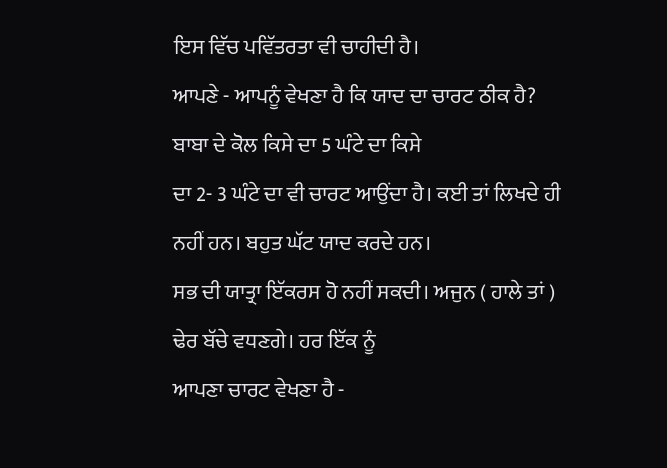ਇਸ ਵਿੱਚ ਪਵਿੱਤਰਤਾ ਵੀ ਚਾਹੀਦੀ ਹੈ।
ਆਪਣੇ - ਆਪਨੂੰ ਵੇਖਣਾ ਹੈ ਕਿ ਯਾਦ ਦਾ ਚਾਰਟ ਠੀਕ ਹੈ? ਬਾਬਾ ਦੇ ਕੋਲ ਕਿਸੇ ਦਾ 5 ਘੰਟੇ ਦਾ ਕਿਸੇ
ਦਾ 2- 3 ਘੰਟੇ ਦਾ ਵੀ ਚਾਰਟ ਆਉਂਦਾ ਹੈ। ਕਈ ਤਾਂ ਲਿਖਦੇ ਹੀ ਨਹੀਂ ਹਨ। ਬਹੁਤ ਘੱਟ ਯਾਦ ਕਰਦੇ ਹਨ।
ਸਭ ਦੀ ਯਾਤ੍ਰਾ ਇੱਕਰਸ ਹੋ ਨਹੀਂ ਸਕਦੀ। ਅਜੁਨ ( ਹਾਲੇ ਤਾਂ ) ਢੇਰ ਬੱਚੇ ਵਧਣਗੇ। ਹਰ ਇੱਕ ਨੂੰ
ਆਪਣਾ ਚਾਰਟ ਵੇਖਣਾ ਹੈ -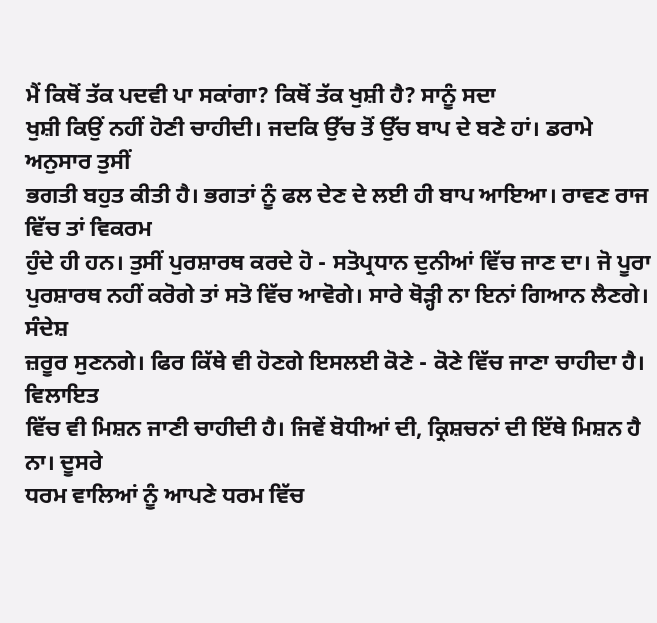ਮੈਂ ਕਿਥੋਂ ਤੱਕ ਪਦਵੀ ਪਾ ਸਕਾਂਗਾ? ਕਿਥੋਂ ਤੱਕ ਖੁਸ਼ੀ ਹੈ? ਸਾਨੂੰ ਸਦਾ
ਖੁਸ਼ੀ ਕਿਉਂ ਨਹੀਂ ਹੋਣੀ ਚਾਹੀਦੀ। ਜਦਕਿ ਉੱਚ ਤੋਂ ਉੱਚ ਬਾਪ ਦੇ ਬਣੇ ਹਾਂ। ਡਰਾਮੇ ਅਨੁਸਾਰ ਤੁਸੀਂ
ਭਗਤੀ ਬਹੁਤ ਕੀਤੀ ਹੈ। ਭਗਤਾਂ ਨੂੰ ਫਲ ਦੇਣ ਦੇ ਲਈ ਹੀ ਬਾਪ ਆਇਆ। ਰਾਵਣ ਰਾਜ ਵਿੱਚ ਤਾਂ ਵਿਕਰਮ
ਹੁੰਦੇ ਹੀ ਹਨ। ਤੁਸੀਂ ਪੁਰਸ਼ਾਰਥ ਕਰਦੇ ਹੋ - ਸਤੋਪ੍ਰਧਾਨ ਦੁਨੀਆਂ ਵਿੱਚ ਜਾਣ ਦਾ। ਜੋ ਪੂਰਾ
ਪੁਰਸ਼ਾਰਥ ਨਹੀਂ ਕਰੋਗੇ ਤਾਂ ਸਤੋ ਵਿੱਚ ਆਵੋਗੇ। ਸਾਰੇ ਥੋੜ੍ਹੀ ਨਾ ਇਨਾਂ ਗਿਆਨ ਲੈਣਗੇ। ਸੰਦੇਸ਼
ਜ਼ਰੂਰ ਸੁਣਨਗੇ। ਫਿਰ ਕਿੱਥੇ ਵੀ ਹੋਣਗੇ ਇਸਲਈ ਕੋਣੇ - ਕੋਣੇ ਵਿੱਚ ਜਾਣਾ ਚਾਹੀਦਾ ਹੈ। ਵਿਲਾਇਤ
ਵਿੱਚ ਵੀ ਮਿਸ਼ਨ ਜਾਣੀ ਚਾਹੀਦੀ ਹੈ। ਜਿਵੇਂ ਬੋਧੀਆਂ ਦੀ, ਕ੍ਰਿਸ਼ਚਨਾਂ ਦੀ ਇੱਥੇ ਮਿਸ਼ਨ ਹੈ ਨਾ। ਦੂਸਰੇ
ਧਰਮ ਵਾਲਿਆਂ ਨੂੰ ਆਪਣੇ ਧਰਮ ਵਿੱਚ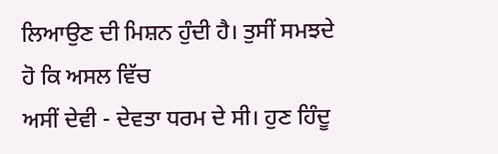ਲਿਆਉਣ ਦੀ ਮਿਸ਼ਨ ਹੁੰਦੀ ਹੈ। ਤੁਸੀਂ ਸਮਝਦੇ ਹੋ ਕਿ ਅਸਲ ਵਿੱਚ
ਅਸੀਂ ਦੇਵੀ - ਦੇਵਤਾ ਧਰਮ ਦੇ ਸੀ। ਹੁਣ ਹਿੰਦੂ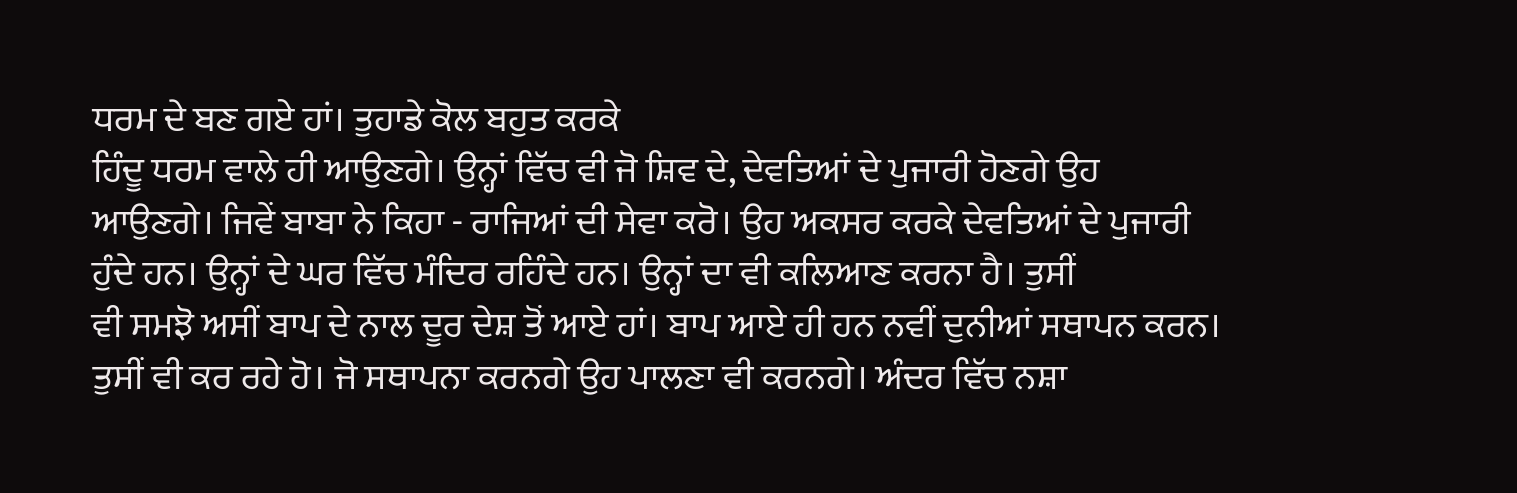ਧਰਮ ਦੇ ਬਣ ਗਏ ਹਾਂ। ਤੁਹਾਡੇ ਕੋਲ ਬਹੁਤ ਕਰਕੇ
ਹਿੰਦੂ ਧਰਮ ਵਾਲੇ ਹੀ ਆਉਣਗੇ। ਉਨ੍ਹਾਂ ਵਿੱਚ ਵੀ ਜੋ ਸ਼ਿਵ ਦੇ, ਦੇਵਤਿਆਂ ਦੇ ਪੁਜਾਰੀ ਹੋਣਗੇ ਉਹ
ਆਉਣਗੇ। ਜਿਵੇਂ ਬਾਬਾ ਨੇ ਕਿਹਾ - ਰਾਜਿਆਂ ਦੀ ਸੇਵਾ ਕਰੋ। ਉਹ ਅਕਸਰ ਕਰਕੇ ਦੇਵਤਿਆਂ ਦੇ ਪੁਜਾਰੀ
ਹੁੰਦੇ ਹਨ। ਉਨ੍ਹਾਂ ਦੇ ਘਰ ਵਿੱਚ ਮੰਦਿਰ ਰਹਿੰਦੇ ਹਨ। ਉਨ੍ਹਾਂ ਦਾ ਵੀ ਕਲਿਆਣ ਕਰਨਾ ਹੈ। ਤੁਸੀਂ
ਵੀ ਸਮਝੋ ਅਸੀਂ ਬਾਪ ਦੇ ਨਾਲ ਦੂਰ ਦੇਸ਼ ਤੋਂ ਆਏ ਹਾਂ। ਬਾਪ ਆਏ ਹੀ ਹਨ ਨਵੀਂ ਦੁਨੀਆਂ ਸਥਾਪਨ ਕਰਨ।
ਤੁਸੀਂ ਵੀ ਕਰ ਰਹੇ ਹੋ। ਜੋ ਸਥਾਪਨਾ ਕਰਨਗੇ ਉਹ ਪਾਲਣਾ ਵੀ ਕਰਨਗੇ। ਅੰਦਰ ਵਿੱਚ ਨਸ਼ਾ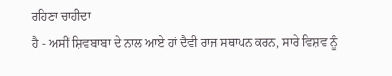ਰਹਿਣਾ ਚਾਹੀਦਾ
ਹੈ - ਅਸੀਂ ਸ਼ਿਵਬਾਬਾ ਦੇ ਨਾਲ ਆਏ ਹਾਂ ਦੈਵੀ ਰਾਜ ਸਥਾਪਨ ਕਰਨ, ਸਾਰੇ ਵਿਸ਼ਵ ਨੂੰ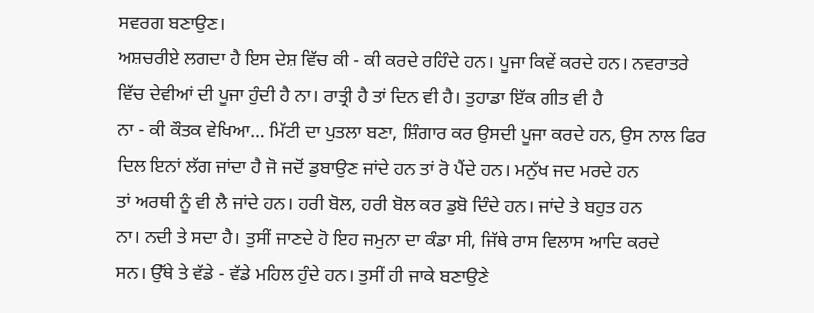ਸਵਰਗ ਬਣਾਉਣ।
ਅਸ਼ਚਰੀਏ ਲਗਦਾ ਹੈ ਇਸ ਦੇਸ਼ ਵਿੱਚ ਕੀ - ਕੀ ਕਰਦੇ ਰਹਿੰਦੇ ਹਨ। ਪੂਜਾ ਕਿਵੇਂ ਕਰਦੇ ਹਨ। ਨਵਰਾਤਰੇ
ਵਿੱਚ ਦੇਵੀਆਂ ਦੀ ਪੂਜਾ ਹੁੰਦੀ ਹੈ ਨਾ। ਰਾਤ੍ਰੀ ਹੈ ਤਾਂ ਦਿਨ ਵੀ ਹੈ। ਤੁਹਾਡਾ ਇੱਕ ਗੀਤ ਵੀ ਹੈ
ਨਾ - ਕੀ ਕੌਤਕ ਵੇਖਿਆ… ਮਿੱਟੀ ਦਾ ਪੁਤਲਾ ਬਣਾ, ਸ਼ਿੰਗਾਰ ਕਰ ਉਸਦੀ ਪੂਜਾ ਕਰਦੇ ਹਨ, ਉਸ ਨਾਲ ਫਿਰ
ਦਿਲ ਇਨਾਂ ਲੱਗ ਜਾਂਦਾ ਹੈ ਜੋ ਜਦੋਂ ਡੁਬਾਉਣ ਜਾਂਦੇ ਹਨ ਤਾਂ ਰੋ ਪੈਂਦੇ ਹਨ। ਮਨੁੱਖ ਜਦ ਮਰਦੇ ਹਨ
ਤਾਂ ਅਰਥੀ ਨੂੰ ਵੀ ਲੈ ਜਾਂਦੇ ਹਨ। ਹਰੀ ਬੋਲ, ਹਰੀ ਬੋਲ ਕਰ ਡੁਬੋ ਦਿੰਦੇ ਹਨ। ਜਾਂਦੇ ਤੇ ਬਹੁਤ ਹਨ
ਨਾ। ਨਦੀ ਤੇ ਸਦਾ ਹੈ। ਤੁਸੀਂ ਜਾਣਦੇ ਹੋ ਇਹ ਜਮੁਨਾ ਦਾ ਕੰਡਾ ਸੀ, ਜਿੱਥੇ ਰਾਸ ਵਿਲਾਸ ਆਦਿ ਕਰਦੇ
ਸਨ। ਉੱਥੇ ਤੇ ਵੱਡੇ - ਵੱਡੇ ਮਹਿਲ ਹੁੰਦੇ ਹਨ। ਤੁਸੀਂ ਹੀ ਜਾਕੇ ਬਣਾਉਣੇ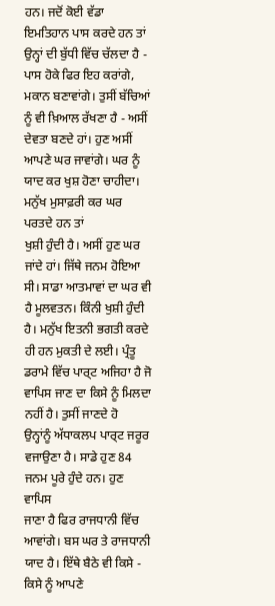ਹਨ। ਜਦੋਂ ਕੋਈ ਵੱਡਾ
ਇਮਤਿਹਾਨ ਪਾਸ ਕਰਦੇ ਹਨ ਤਾਂ ਉਨ੍ਹਾਂ ਦੀ ਬੁੱਧੀ ਵਿੱਚ ਚੱਲਦਾ ਹੈ - ਪਾਸ ਹੋਕੇ ਫਿਰ ਇਹ ਕਰਾਂਗੇ,
ਮਕਾਨ ਬਣਾਵਾਂਗੇ। ਤੁਸੀਂ ਬੱਚਿਆਂ ਨੂੰ ਵੀ ਖ਼ਿਆਲ ਰੱਖਣਾ ਹੈ - ਅਸੀਂ ਦੇਵਤਾ ਬਣਦੇ ਹਾਂ। ਹੁਣ ਅਸੀਂ
ਆਪਣੇ ਘਰ ਜਾਵਾਂਗੇ। ਘਰ ਨੂੰ ਯਾਦ ਕਰ ਖੁਸ਼ ਹੋਣਾ ਚਾਹੀਦਾ। ਮਨੁੱਖ ਮੁਸਾਫ਼ਰੀ ਕਰ ਘਰ ਪਰਤਦੇ ਹਨ ਤਾਂ
ਖੁਸ਼ੀ ਹੁੰਦੀ ਹੈ। ਅਸੀਂ ਹੁਣ ਘਰ ਜਾਂਦੇ ਹਾਂ। ਜਿੱਥੇ ਜਨਮ ਹੋਇਆ ਸੀ। ਸਾਡਾ ਆਤਮਾਵਾਂ ਦਾ ਘਰ ਵੀ
ਹੈ ਮੂਲਵਤਨ। ਕਿੰਨੀ ਖੁਸ਼ੀ ਹੁੰਦੀ ਹੈ। ਮਨੁੱਖ ਇਤਨੀ ਭਗਤੀ ਕਰਦੇ ਹੀ ਹਨ ਮੁਕਤੀ ਦੇ ਲਈ। ਪ੍ਰੰਤੂ
ਡਰਾਮੇ ਵਿੱਚ ਪਾਰ੍ਟ ਅਜਿਹਾ ਹੈ ਜੋ ਵਾਪਿਸ ਜਾਣ ਦਾ ਕਿਸੇ ਨੂੰ ਮਿਲਦਾ ਨਹੀਂ ਹੈ। ਤੁਸੀਂ ਜਾਣਦੇ ਹੋ
ਉਨ੍ਹਾਂਨੂੰ ਅੱਧਾਕਲਪ ਪਾਰ੍ਟ ਜਰੂਰ ਵਜਾਉਣਾ ਹੈ। ਸਾਡੇ ਹੁਣ 84 ਜਨਮ ਪੂਰੇ ਹੁੰਦੇ ਹਨ। ਹੁਣ ਵਾਪਿਸ
ਜਾਣਾ ਹੈ ਫਿਰ ਰਾਜਧਾਨੀ ਵਿੱਚ ਆਵਾਂਗੇ। ਬਸ ਘਰ ਤੇ ਰਾਜਧਾਨੀ ਯਾਦ ਹੈ। ਇੱਥੇ ਬੈਠੇ ਵੀ ਕਿਸੇ -
ਕਿਸੇ ਨੂੰ ਆਪਣੇ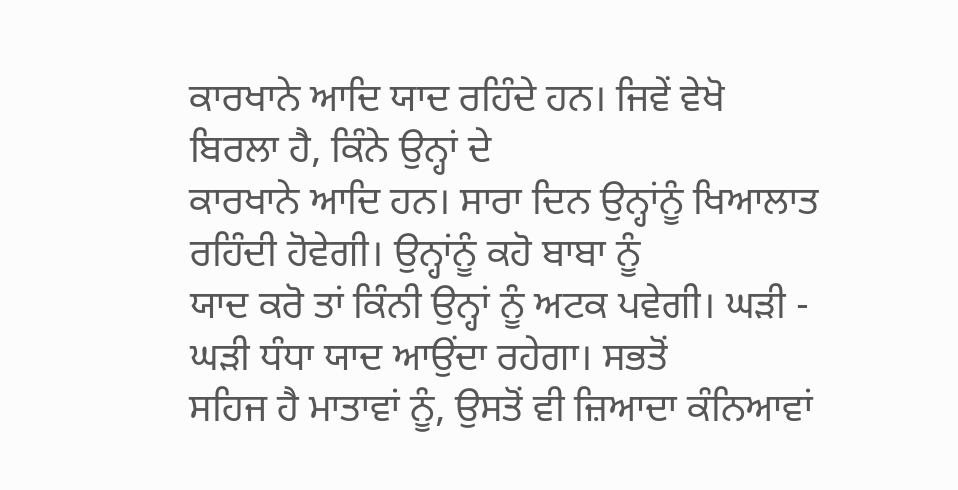ਕਾਰਖਾਨੇ ਆਦਿ ਯਾਦ ਰਹਿੰਦੇ ਹਨ। ਜਿਵੇਂ ਵੇਖੋ ਬਿਰਲਾ ਹੈ, ਕਿੰਨੇ ਉਨ੍ਹਾਂ ਦੇ
ਕਾਰਖਾਨੇ ਆਦਿ ਹਨ। ਸਾਰਾ ਦਿਨ ਉਨ੍ਹਾਂਨੂੰ ਖਿਆਲਾਤ ਰਹਿੰਦੀ ਹੋਵੇਗੀ। ਉਨ੍ਹਾਂਨੂੰ ਕਹੋ ਬਾਬਾ ਨੂੰ
ਯਾਦ ਕਰੋ ਤਾਂ ਕਿੰਨੀ ਉਨ੍ਹਾਂ ਨੂੰ ਅਟਕ ਪਵੇਗੀ। ਘੜੀ - ਘੜੀ ਧੰਧਾ ਯਾਦ ਆਉਂਦਾ ਰਹੇਗਾ। ਸਭਤੋਂ
ਸਹਿਜ ਹੈ ਮਾਤਾਵਾਂ ਨੂੰ, ਉਸਤੋਂ ਵੀ ਜ਼ਿਆਦਾ ਕੰਨਿਆਵਾਂ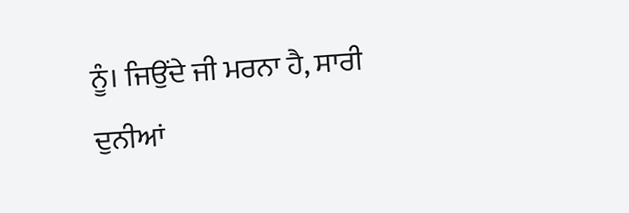ਨੂੰ। ਜਿਉਂਦੇ ਜੀ ਮਰਨਾ ਹੈ, ਸਾਰੀ ਦੁਨੀਆਂ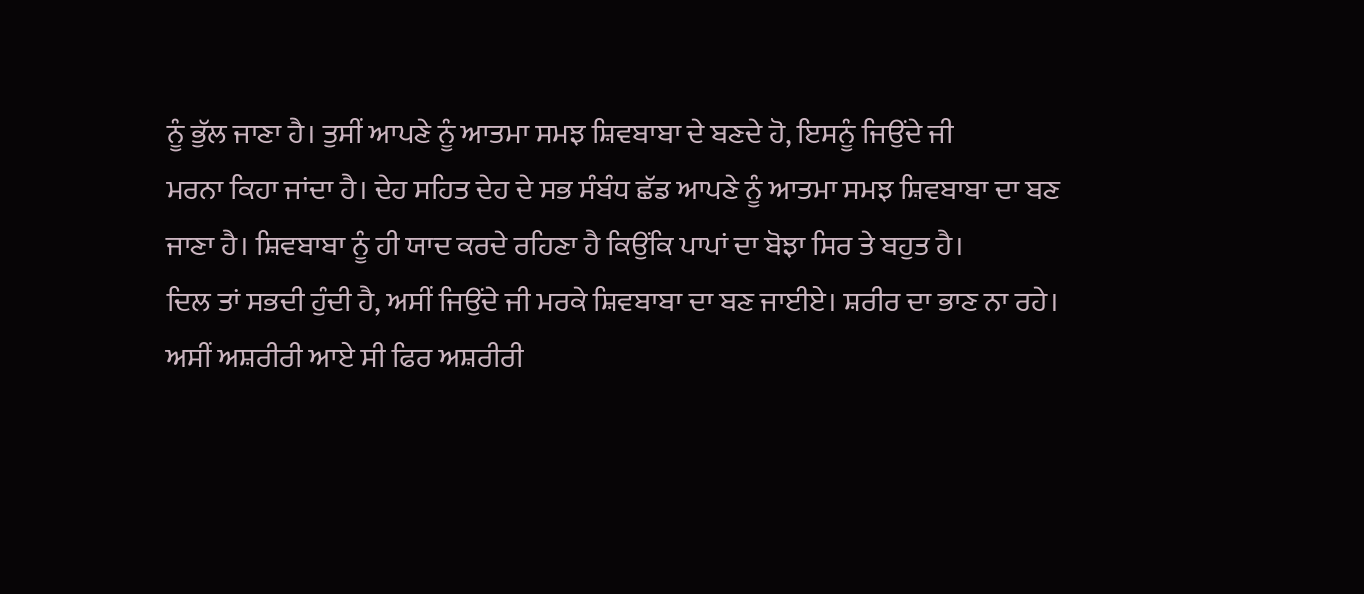ਨੂੰ ਭੁੱਲ ਜਾਣਾ ਹੈ। ਤੁਸੀਂ ਆਪਣੇ ਨੂੰ ਆਤਮਾ ਸਮਝ ਸ਼ਿਵਬਾਬਾ ਦੇ ਬਣਦੇ ਹੋ, ਇਸਨੂੰ ਜਿਉਂਦੇ ਜੀ
ਮਰਨਾ ਕਿਹਾ ਜਾਂਦਾ ਹੈ। ਦੇਹ ਸਹਿਤ ਦੇਹ ਦੇ ਸਭ ਸੰਬੰਧ ਛੱਡ ਆਪਣੇ ਨੂੰ ਆਤਮਾ ਸਮਝ ਸ਼ਿਵਬਾਬਾ ਦਾ ਬਣ
ਜਾਣਾ ਹੈ। ਸ਼ਿਵਬਾਬਾ ਨੂੰ ਹੀ ਯਾਦ ਕਰਦੇ ਰਹਿਣਾ ਹੈ ਕਿਉਂਕਿ ਪਾਪਾਂ ਦਾ ਬੋਝਾ ਸਿਰ ਤੇ ਬਹੁਤ ਹੈ।
ਦਿਲ ਤਾਂ ਸਭਦੀ ਹੁੰਦੀ ਹੈ, ਅਸੀਂ ਜਿਉਂਦੇ ਜੀ ਮਰਕੇ ਸ਼ਿਵਬਾਬਾ ਦਾ ਬਣ ਜਾਈਏ। ਸ਼ਰੀਰ ਦਾ ਭਾਣ ਨਾ ਰਹੇ।
ਅਸੀਂ ਅਸ਼ਰੀਰੀ ਆਏ ਸੀ ਫਿਰ ਅਸ਼ਰੀਰੀ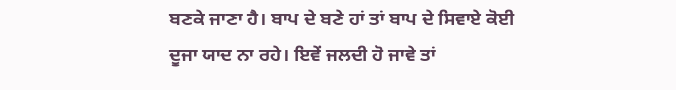ਬਣਕੇ ਜਾਣਾ ਹੈ। ਬਾਪ ਦੇ ਬਣੇ ਹਾਂ ਤਾਂ ਬਾਪ ਦੇ ਸਿਵਾਏ ਕੋਈ
ਦੂਜਾ ਯਾਦ ਨਾ ਰਹੇ। ਇਵੇਂ ਜਲਦੀ ਹੋ ਜਾਵੇ ਤਾਂ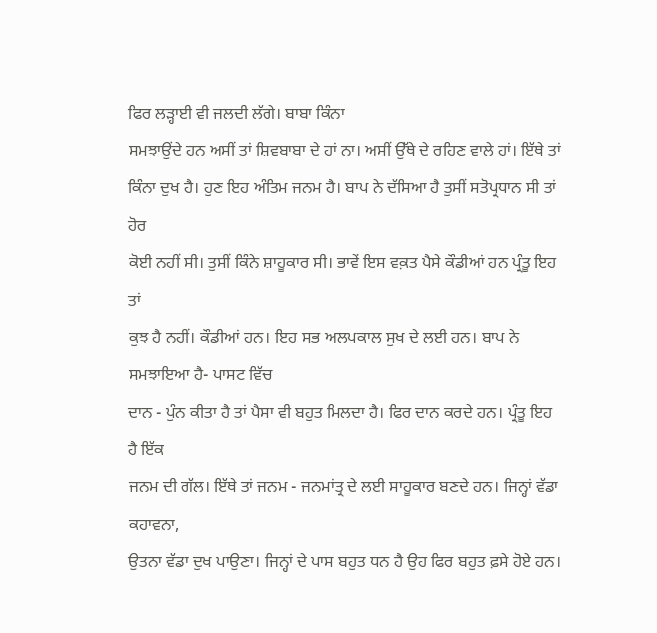ਫਿਰ ਲੜ੍ਹਾਈ ਵੀ ਜਲਦੀ ਲੱਗੇ। ਬਾਬਾ ਕਿੰਨਾ
ਸਮਝਾਉਂਦੇ ਹਨ ਅਸੀਂ ਤਾਂ ਸ਼ਿਵਬਾਬਾ ਦੇ ਹਾਂ ਨਾ। ਅਸੀਂ ਉੱਥੇ ਦੇ ਰਹਿਣ ਵਾਲੇ ਹਾਂ। ਇੱਥੇ ਤਾਂ
ਕਿੰਨਾ ਦੁਖ ਹੈ। ਹੁਣ ਇਹ ਅੰਤਿਮ ਜਨਮ ਹੈ। ਬਾਪ ਨੇ ਦੱਸਿਆ ਹੈ ਤੁਸੀਂ ਸਤੋਪ੍ਰਧਾਨ ਸੀ ਤਾਂ ਹੋਰ
ਕੋਈ ਨਹੀਂ ਸੀ। ਤੁਸੀਂ ਕਿੰਨੇ ਸ਼ਾਹੂਕਾਰ ਸੀ। ਭਾਵੇਂ ਇਸ ਵਕ਼ਤ ਪੈਸੇ ਕੌਡੀਆਂ ਹਨ ਪ੍ਰੰਤੂ ਇਹ ਤਾਂ
ਕੁਝ ਹੈ ਨਹੀਂ। ਕੌਡੀਆਂ ਹਨ। ਇਹ ਸਭ ਅਲਪਕਾਲ ਸੁਖ ਦੇ ਲਈ ਹਨ। ਬਾਪ ਨੇ ਸਮਝਾਇਆ ਹੈ- ਪਾਸਟ ਵਿੱਚ
ਦਾਨ - ਪੁੰਨ ਕੀਤਾ ਹੈ ਤਾਂ ਪੈਸਾ ਵੀ ਬਹੁਤ ਮਿਲਦਾ ਹੈ। ਫਿਰ ਦਾਨ ਕਰਦੇ ਹਨ। ਪ੍ਰੰਤੂ ਇਹ ਹੈ ਇੱਕ
ਜਨਮ ਦੀ ਗੱਲ। ਇੱਥੇ ਤਾਂ ਜਨਮ - ਜਨਮਾਂਤ੍ਰ ਦੇ ਲਈ ਸਾਹੂਕਾਰ ਬਣਦੇ ਹਨ। ਜਿਨ੍ਹਾਂ ਵੱਡਾ ਕਹਾਵਨਾ,
ਉਤਨਾ ਵੱਡਾ ਦੁਖ ਪਾਉਣਾ। ਜਿਨ੍ਹਾਂ ਦੇ ਪਾਸ ਬਹੁਤ ਧਨ ਹੈ ਉਹ ਫਿਰ ਬਹੁਤ ਫ਼ਸੇ ਹੋਏ ਹਨ।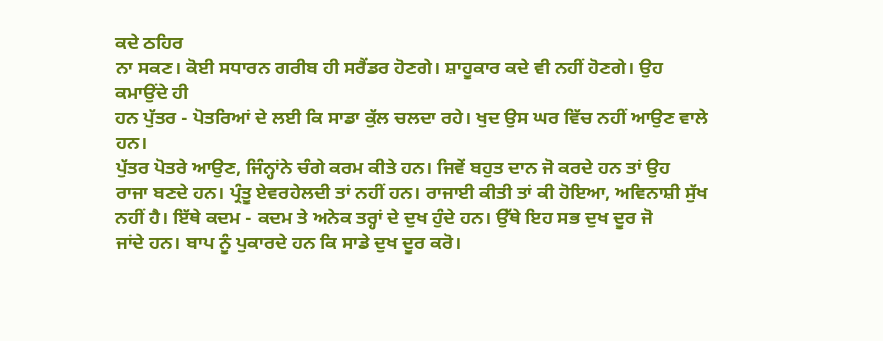ਕਦੇ ਠਹਿਰ
ਨਾ ਸਕਣ। ਕੋਈ ਸਧਾਰਨ ਗਰੀਬ ਹੀ ਸਰੈਂਡਰ ਹੋਣਗੇ। ਸ਼ਾਹੂਕਾਰ ਕਦੇ ਵੀ ਨਹੀਂ ਹੋਣਗੇ। ਉਹ ਕਮਾਉਂਦੇ ਹੀ
ਹਨ ਪੁੱਤਰ - ਪੋਤਰਿਆਂ ਦੇ ਲਈ ਕਿ ਸਾਡਾ ਕੁੱਲ ਚਲਦਾ ਰਹੇ। ਖੁਦ ਉਸ ਘਰ ਵਿੱਚ ਨਹੀਂ ਆਉਣ ਵਾਲੇ ਹਨ।
ਪੁੱਤਰ ਪੋਤਰੇ ਆਉਣ, ਜਿੰਨ੍ਹਾਂਨੇ ਚੰਗੇ ਕਰਮ ਕੀਤੇ ਹਨ। ਜਿਵੇਂ ਬਹੁਤ ਦਾਨ ਜੋ ਕਰਦੇ ਹਨ ਤਾਂ ਉਹ
ਰਾਜਾ ਬਣਦੇ ਹਨ। ਪ੍ਰੰਤੂ ਏਵਰਹੇਲਦੀ ਤਾਂ ਨਹੀਂ ਹਨ। ਰਾਜਾਈ ਕੀਤੀ ਤਾਂ ਕੀ ਹੋਇਆ, ਅਵਿਨਾਸ਼ੀ ਸੁੱਖ
ਨਹੀਂ ਹੈ। ਇੱਥੇ ਕਦਮ - ਕਦਮ ਤੇ ਅਨੇਕ ਤਰ੍ਹਾਂ ਦੇ ਦੁਖ ਹੁੰਦੇ ਹਨ। ਉੱਥੇ ਇਹ ਸਭ ਦੁਖ ਦੂਰ ਜੋ
ਜਾਂਦੇ ਹਨ। ਬਾਪ ਨੂੰ ਪੁਕਾਰਦੇ ਹਨ ਕਿ ਸਾਡੇ ਦੁਖ ਦੂਰ ਕਰੋ।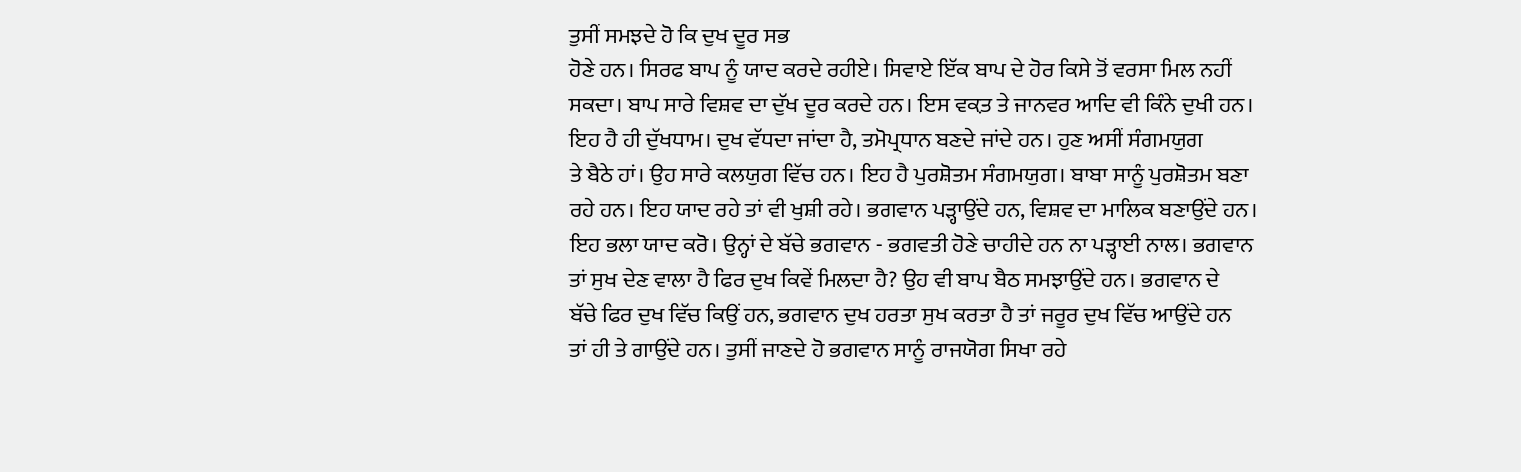ਤੁਸੀਂ ਸਮਝਦੇ ਹੋ ਕਿ ਦੁਖ ਦੂਰ ਸਭ
ਹੋਣੇ ਹਨ। ਸਿਰਫ ਬਾਪ ਨੂੰ ਯਾਦ ਕਰਦੇ ਰਹੀਏ। ਸਿਵਾਏ ਇੱਕ ਬਾਪ ਦੇ ਹੋਰ ਕਿਸੇ ਤੋਂ ਵਰਸਾ ਮਿਲ ਨਹੀਂ
ਸਕਦਾ। ਬਾਪ ਸਾਰੇ ਵਿਸ਼ਵ ਦਾ ਦੁੱਖ ਦੂਰ ਕਰਦੇ ਹਨ। ਇਸ ਵਕ਼ਤ ਤੇ ਜਾਨਵਰ ਆਦਿ ਵੀ ਕਿੰਨੇ ਦੁਖੀ ਹਨ।
ਇਹ ਹੈ ਹੀ ਦੁੱਖਧਾਮ। ਦੁਖ ਵੱਧਦਾ ਜਾਂਦਾ ਹੈ, ਤਮੋਪ੍ਰਧਾਨ ਬਣਦੇ ਜਾਂਦੇ ਹਨ। ਹੁਣ ਅਸੀਂ ਸੰਗਮਯੁਗ
ਤੇ ਬੈਠੇ ਹਾਂ। ਉਹ ਸਾਰੇ ਕਲਯੁਗ ਵਿੱਚ ਹਨ। ਇਹ ਹੈ ਪੁਰਸ਼ੋਤਮ ਸੰਗਮਯੁਗ। ਬਾਬਾ ਸਾਨੂੰ ਪੁਰਸ਼ੋਤਮ ਬਣਾ
ਰਹੇ ਹਨ। ਇਹ ਯਾਦ ਰਹੇ ਤਾਂ ਵੀ ਖੁਸ਼ੀ ਰਹੇ। ਭਗਵਾਨ ਪੜ੍ਹਾਉਂਦੇ ਹਨ, ਵਿਸ਼ਵ ਦਾ ਮਾਲਿਕ ਬਣਾਉਂਦੇ ਹਨ।
ਇਹ ਭਲਾ ਯਾਦ ਕਰੋ। ਉਨ੍ਹਾਂ ਦੇ ਬੱਚੇ ਭਗਵਾਨ - ਭਗਵਤੀ ਹੋਣੇ ਚਾਹੀਦੇ ਹਨ ਨਾ ਪੜ੍ਹਾਈ ਨਾਲ। ਭਗਵਾਨ
ਤਾਂ ਸੁਖ ਦੇਣ ਵਾਲਾ ਹੈ ਫਿਰ ਦੁਖ ਕਿਵੇਂ ਮਿਲਦਾ ਹੈ? ਉਹ ਵੀ ਬਾਪ ਬੈਠ ਸਮਝਾਉਂਦੇ ਹਨ। ਭਗਵਾਨ ਦੇ
ਬੱਚੇ ਫਿਰ ਦੁਖ ਵਿੱਚ ਕਿਉਂ ਹਨ, ਭਗਵਾਨ ਦੁਖ ਹਰਤਾ ਸੁਖ ਕਰਤਾ ਹੈ ਤਾਂ ਜਰੂਰ ਦੁਖ ਵਿੱਚ ਆਉਂਦੇ ਹਨ
ਤਾਂ ਹੀ ਤੇ ਗਾਉਂਦੇ ਹਨ। ਤੁਸੀਂ ਜਾਣਦੇ ਹੋ ਭਗਵਾਨ ਸਾਨੂੰ ਰਾਜਯੋਗ ਸਿਖਾ ਰਹੇ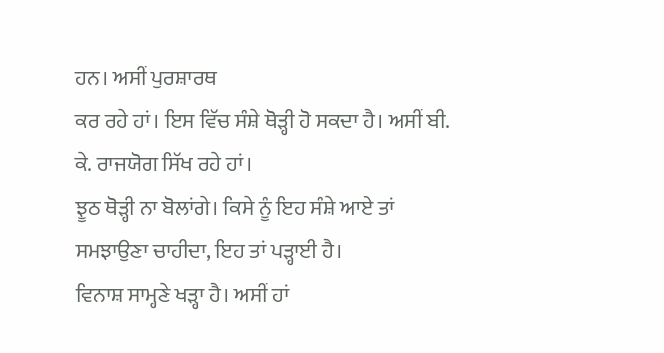ਹਨ। ਅਸੀਂ ਪੁਰਸ਼ਾਰਥ
ਕਰ ਰਹੇ ਹਾਂ। ਇਸ ਵਿੱਚ ਸੰਸ਼ੇ ਥੋੜ੍ਹੀ ਹੋ ਸਕਦਾ ਹੈ। ਅਸੀਂ ਬੀ. ਕੇ. ਰਾਜਯੋਗ ਸਿੱਖ ਰਹੇ ਹਾਂ।
ਝੂਠ ਥੋੜ੍ਹੀ ਨਾ ਬੋਲਾਂਗੇ। ਕਿਸੇ ਨੂੰ ਇਹ ਸੰਸ਼ੇ ਆਏ ਤਾਂ ਸਮਝਾਉਣਾ ਚਾਹੀਦਾ, ਇਹ ਤਾਂ ਪੜ੍ਹਾਈ ਹੈ।
ਵਿਨਾਸ਼ ਸਾਮ੍ਹਣੇ ਖੜ੍ਹਾ ਹੈ। ਅਸੀਂ ਹਾਂ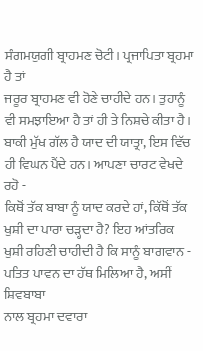ਸੰਗਮਯੁਗੀ ਬ੍ਰਾਹਮਣ ਚੋਟੀ। ਪ੍ਰਜਾਪਿਤਾ ਬ੍ਰਹਮਾ ਹੈ ਤਾਂ
ਜਰੂਰ ਬ੍ਰਾਹਮਣ ਵੀ ਹੋਣੇ ਚਾਹੀਦੇ ਹਨ। ਤੁਹਾਨੂੰ ਵੀ ਸਮਝਾਇਆ ਹੈ ਤਾਂ ਹੀ ਤੇ ਨਿਸ਼ਚੇ ਕੀਤਾ ਹੈ।
ਬਾਕੀ ਮੁੱਖ ਗੱਲ ਹੈ ਯਾਦ ਦੀ ਯਾਤ੍ਰਾ, ਇਸ ਵਿੱਚ ਹੀ ਵਿਘਨ ਪੈਂਦੇ ਹਨ। ਆਪਣਾ ਚਾਰਟ ਵੇਖਦੇ ਰਹੋ -
ਕਿਥੋਂ ਤੱਕ ਬਾਬਾ ਨੂੰ ਯਾਦ ਕਰਦੇ ਹਾਂ, ਕਿੱਥੋਂ ਤੱਕ ਖੁਸ਼ੀ ਦਾ ਪਾਰਾ ਚੜ੍ਹਦਾ ਹੈ? ਇਹ ਆਂਤਰਿਕ
ਖੁਸ਼ੀ ਰਹਿਣੀ ਚਾਹੀਦੀ ਹੈ ਕਿ ਸਾਨੂੰ ਬਾਗਵਾਨ - ਪਤਿਤ ਪਾਵਨ ਦਾ ਹੱਥ ਮਿਲਿਆ ਹੈ, ਅਸੀਂ ਸ਼ਿਵਬਾਬਾ
ਨਾਲ ਬ੍ਰਹਮਾ ਦਵਾਰਾ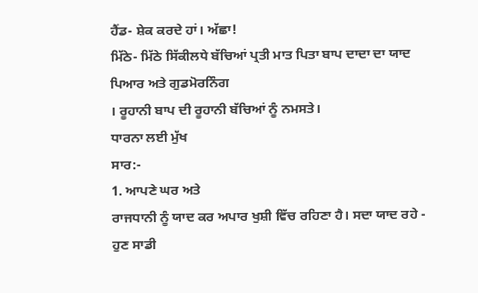ਹੈਂਡ- ਸ਼ੇਕ ਕਰਦੇ ਹਾਂ। ਅੱਛਾ!
ਮਿੱਠੇ- ਮਿੱਠੇ ਸਿੱਕੀਲਧੇ ਬੱਚਿਆਂ ਪ੍ਰਤੀ ਮਾਤ ਪਿਤਾ ਬਾਪ ਦਾਦਾ ਦਾ ਯਾਦ ਪਿਆਰ ਅਤੇ ਗੁਡਮੋਰਨਿੰਗ
। ਰੂਹਾਨੀ ਬਾਪ ਦੀ ਰੂਹਾਨੀ ਬੱਚਿਆਂ ਨੂੰ ਨਮਸਤੇ।
ਧਾਰਨਾ ਲਈ ਮੁੱਖ
ਸਾਰ:-
1. ਆਪਣੇ ਘਰ ਅਤੇ
ਰਾਜਧਾਨੀ ਨੂੰ ਯਾਦ ਕਰ ਅਪਾਰ ਖੁਸ਼ੀ ਵਿੱਚ ਰਹਿਣਾ ਹੈ। ਸਦਾ ਯਾਦ ਰਹੇ - ਹੁਣ ਸਾਡੀ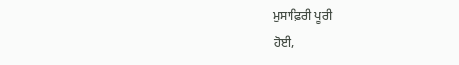ਮੁਸਾਫ਼ਿਰੀ ਪੂਰੀ
ਹੋਈ,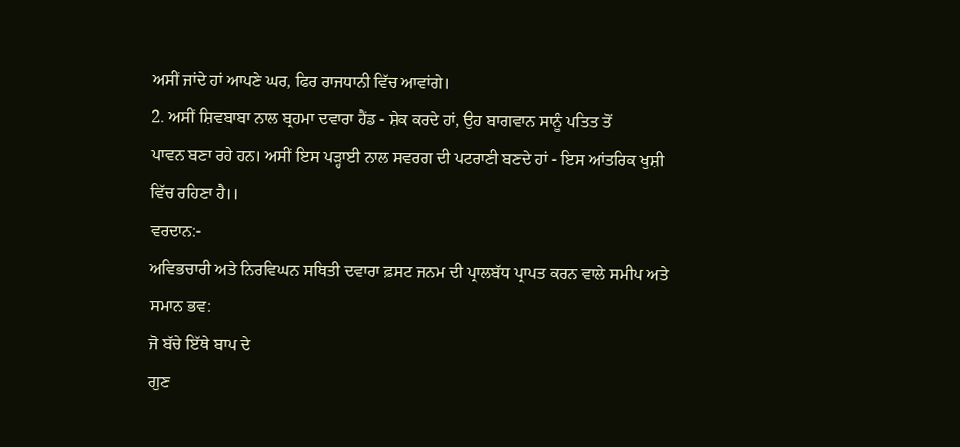ਅਸੀਂ ਜਾਂਦੇ ਹਾਂ ਆਪਣੇ ਘਰ, ਫਿਰ ਰਾਜਧਾਨੀ ਵਿੱਚ ਆਵਾਂਗੇ।
2. ਅਸੀਂ ਸ਼ਿਵਬਾਬਾ ਨਾਲ ਬ੍ਰਹਮਾ ਦਵਾਰਾ ਹੈਂਡ - ਸ਼ੇਕ ਕਰਦੇ ਹਾਂ, ਉਹ ਬਾਗਵਾਨ ਸਾਨੂੰ ਪਤਿਤ ਤੋਂ
ਪਾਵਨ ਬਣਾ ਰਹੇ ਹਨ। ਅਸੀਂ ਇਸ ਪੜ੍ਹਾਈ ਨਾਲ ਸਵਰਗ ਦੀ ਪਟਰਾਣੀ ਬਣਦੇ ਹਾਂ - ਇਸ ਆਂਤਰਿਕ ਖੁਸ਼ੀ
ਵਿੱਚ ਰਹਿਣਾ ਹੈ।।
ਵਰਦਾਨ:-
ਅਵਿਭਚਾਰੀ ਅਤੇ ਨਿਰਵਿਘਨ ਸਥਿਤੀ ਦਵਾਰਾ ਫ਼ਸਟ ਜਨਮ ਦੀ ਪ੍ਰਾਲਬੱਧ ਪ੍ਰਾਪਤ ਕਰਨ ਵਾਲੇ ਸਮੀਪ ਅਤੇ
ਸਮਾਨ ਭਵ:
ਜੋ ਬੱਚੇ ਇੱਥੇ ਬਾਪ ਦੇ
ਗੁਣ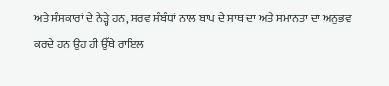ਅਤੇ ਸੰਸਕਾਰਾਂ ਦੇ ਨੇੜ੍ਹੇ ਹਨ, ਸਰਵ ਸੰਬੰਧਾਂ ਨਾਲ ਬਾਪ ਦੇ ਸਾਥ ਦਾ ਅਤੇ ਸਮਾਨਤਾ ਦਾ ਅਨੁਭਵ
ਕਰਦੇ ਹਨ ਉਹ ਹੀ ਉੱਥੇ ਰਾਇਲ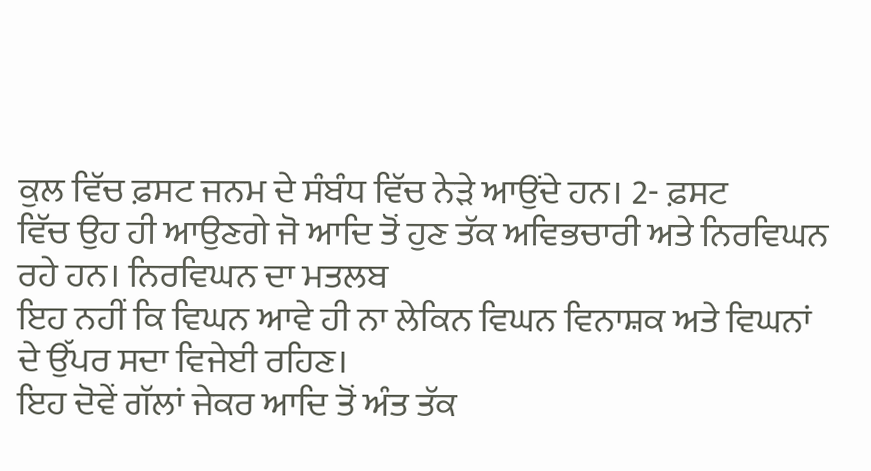ਕੁਲ ਵਿੱਚ ਫ਼ਸਟ ਜਨਮ ਦੇ ਸੰਬੰਧ ਵਿੱਚ ਨੇੜੇ ਆਉਂਦੇ ਹਨ। 2- ਫ਼ਸਟ
ਵਿੱਚ ਉਹ ਹੀ ਆਉਣਗੇ ਜੋ ਆਦਿ ਤੋਂ ਹੁਣ ਤੱਕ ਅਵਿਭਚਾਰੀ ਅਤੇ ਨਿਰਵਿਘਨ ਰਹੇ ਹਨ। ਨਿਰਵਿਘਨ ਦਾ ਮਤਲਬ
ਇਹ ਨਹੀਂ ਕਿ ਵਿਘਨ ਆਵੇ ਹੀ ਨਾ ਲੇਕਿਨ ਵਿਘਨ ਵਿਨਾਸ਼ਕ ਅਤੇ ਵਿਘਨਾਂ ਦੇ ਉੱਪਰ ਸਦਾ ਵਿਜੇਈ ਰਹਿਣ।
ਇਹ ਦੋਵੇਂ ਗੱਲਾਂ ਜੇਕਰ ਆਦਿ ਤੋਂ ਅੰਤ ਤੱਕ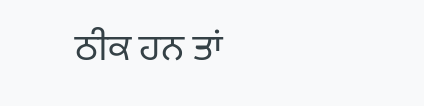ਠੀਕ ਹਨ ਤਾਂ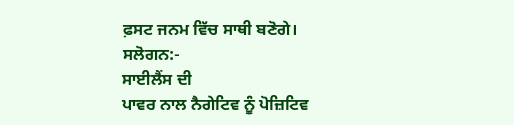ਫ਼ਸਟ ਜਨਮ ਵਿੱਚ ਸਾਥੀ ਬਣੋਗੇ।
ਸਲੋਗਨ:-
ਸਾਈਲੈਂਸ ਦੀ
ਪਾਵਰ ਨਾਲ ਨੈਗੇਟਿਵ ਨੂੰ ਪੋਜ਼ਿਟਿਵ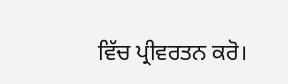ਵਿੱਚ ਪ੍ਰੀਵਰਤਨ ਕਰੋ।